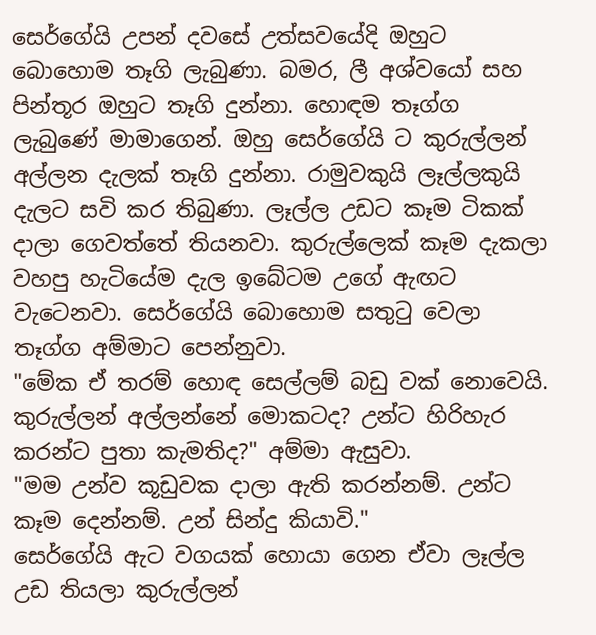සෙර්ගේයි උපන් දවසේ උත්සවයේදි ඔහුට බොහොම තෑගි ලැබුණා. බමර, ලී අශ්වයෝ සහ පින්තූර ඔහුට තෑගි දුන්නා. හොඳම තෑග්ග ලැබුණේ මාමාගෙන්. ඔහු සෙර්ගේයි ට කුරුල්ලන් අල්ලන දැලක් තෑගි දුන්නා. රාමුවකුයි ලෑල්ලකුයි දැලට සවි කර තිබුණා. ලෑල්ල උඩට කෑම ටිකක් දාලා ගෙවත්තේ තියනවා. කුරුල්ලෙක් කෑම දැකලා වහපු හැටියේම දැල ඉබේටම උගේ ඇඟට වැටෙනවා. සෙර්ගේයි බොහොම සතුටු වෙලා තෑග්ග අම්මාට පෙන්නුවා.
"මේක ඒ තරම් හොඳ සෙල්ලම් බඩු වක් නොවෙයි. කුරුල්ලන් අල්ලන්නේ මොකටද? උන්ට හිරිහැර කරන්ට පුතා කැමතිද?" අම්මා ඇසුවා.
"මම උන්ව කූඩුවක දාලා ඇති කරන්නම්. උන්ට කෑම දෙන්නම්. උන් සින්දු කියාවි."
සෙර්ගේයි ඇට වගයක් හොයා ගෙන ඒවා ලෑල්ල උඩ තියලා කුරුල්ලන්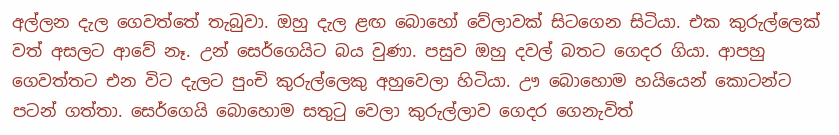අල්ලන දැල ගෙවත්තේ තැබුවා. ඔහු දැල ළඟ බොහෝ වේලාවක් සිටගෙන සිටියා. එක කුරුල්ලෙක් වත් අසලට ආවේ නෑ. උන් සෙර්ගෙයිට බය වුණා. පසුව ඔහු දවල් බතට ගෙදර ගියා. ආපහු ගෙවත්තට එන විට දැලට පුංචි කුරුල්ලෙකු අහුවෙලා හිටියා. ඌ බොහොම හයියෙන් කොටන්ට පටන් ගත්තා. සෙර්ගෙයි බොහොම සතුටු වෙලා කුරුල්ලාව ගෙදර ගෙනැවිත්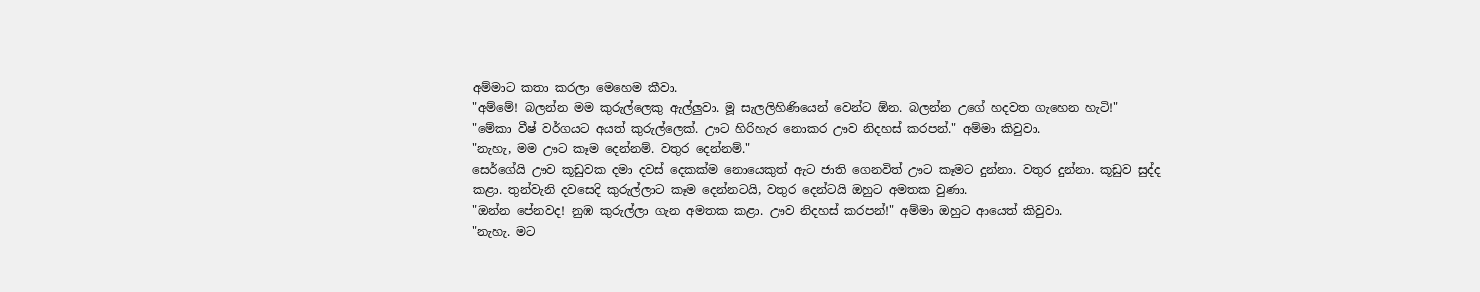අම්මාට කතා කරලා මෙහෙම කීවා.
"අම්මේ! බලන්න මම කුරුල්ලෙකු ඇල්ලුවා. මූ සැලලිහිණියෙන් වෙන්ට ඕන. බලන්න උගේ හදවත ගැහෙන හැටි!"
"මේකා වීෂ් වර්ගයට අයත් කුරුල්ලෙක්. ඌට හිරිහැර නොකර ඌව නිදහස් කරපන්." අම්මා කිවුවා.
"නැහැ, මම ඌට කෑම දෙන්නම්. වතුර දෙන්නම්."
සෙර්ගේයි ඌව කූඩුවක දමා දවස් දෙකක්ම නොයෙකුත් ඇට ජාති ගෙනවිත් ඌට කෑමට දුන්නා. වතුර දුන්නා. කූඩුව සුද්ද කළා. තුන්වැනි දවසෙදි කුරුල්ලාට කෑම දෙන්නටයි, වතුර දෙන්ටයි ඔහුට අමතක වුණා.
"ඔන්න පේනවද! නුඹ කුරුල්ලා ගැන අමතක කළා. ඌව නිදහස් කරපන්!" අම්මා ඔහුට ආයෙත් කිවුවා.
"නැහැ. මට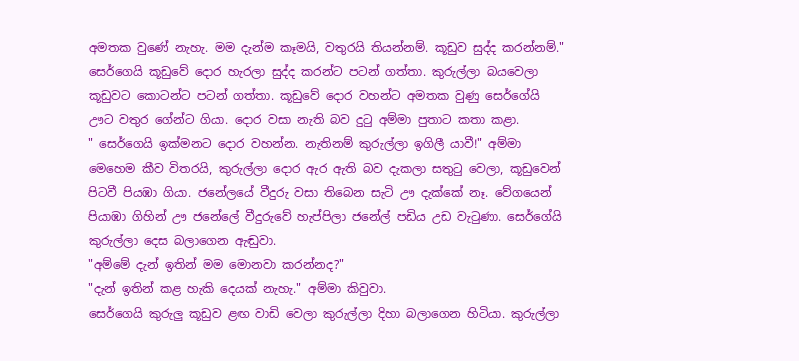අමතක වුණේ නැහැ. මම දැන්ම කෑමයි, වතුරයි තියන්නම්. කූඩුව සුද්ද කරන්නම්."
සෙර්ගෙයි කූඩුවේ දොර හැරලා සුද්ද කරන්ට පටන් ගත්තා. කුරුල්ලා බයවෙලා කූඩුවට කොටන්ට පටන් ගත්තා. කූඩුවේ දොර වහන්ට අමතක වුණු සෙර්ගේයි ඌට වතුර ගේන්ට ගියා. දොර වසා නැති බව දුටු අම්මා පුතාට කතා කළා.
" සෙර්ගෙයි ඉක්මනට දොර වහන්න. නැතිනම් කුරුල්ලා ඉගිලී යාවී!" අම්මා මෙහෙම කීව විතරයි, කුරුල්ලා දොර ඇර ඇති බව දැකලා සතුටු වෙලා, කූඩුවෙන් පිටවී පියඹා ගියා. ජනේලයේ වීදුරු වසා තිබෙන සැටි ඌ දැක්කේ නෑ. වේගයෙන් පියාඹා ගිහින් ඌ ජනේලේ වීදුරුවේ හැප්පිලා ජනේල් පඩිය උඩ වැටුණා. සෙර්ගේයි කුරුල්ලා දෙස බලාගෙන ඇඬුවා.
"අම්මේ දැන් ඉතින් මම මොනවා කරන්නද?"
"දැන් ඉතින් කළ හැකි දෙයක් නැහැ." අම්මා කිවුවා.
සෙර්ගෙයි කුරුලු කූඩුව ළඟ වාඩි වෙලා කුරුල්ලා දිහා බලාගෙන හිටියා. කුරුල්ලා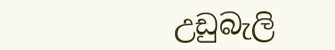උඩුබැලි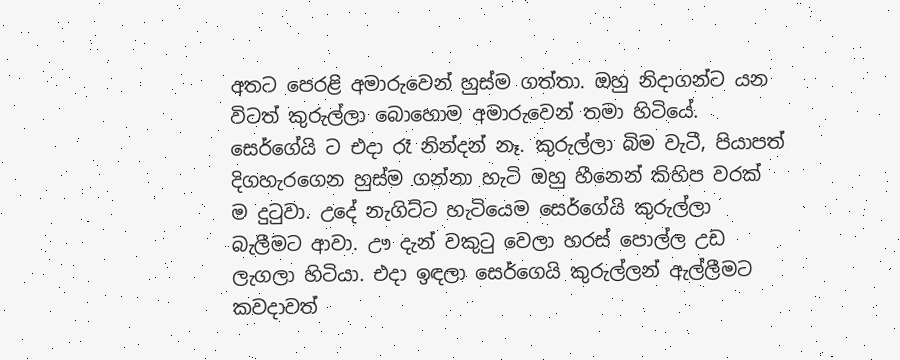අතට පෙරළි අමාරුවෙන් හුස්ම ගත්තා. ඔහු නිදාගන්ට යන විටත් කුරුල්ලා බොහොම අමාරුවෙන් තමා හිටියේ. සෙර්ගේයි ට එදා රෑ නින්දන් නෑ. කුරුල්ලා බිම වැටී, පියාපත් දිගහැරගෙන හුස්ම ගන්නා හැටි ඔහු හීනෙන් කිහිප වරක් ම දුටුවා. උදේ නැගිට්ට හැටියෙම සෙර්ගේයි කුරුල්ලා බැලීමට ආවා. ඌ දැන් වකුටු වෙලා හරස් පොල්ල උඩ ලැගලා හිටියා. එදා ඉඳලා සෙර්ගෙයි කුරුල්ලන් ඇල්ලීමට කවදාවත්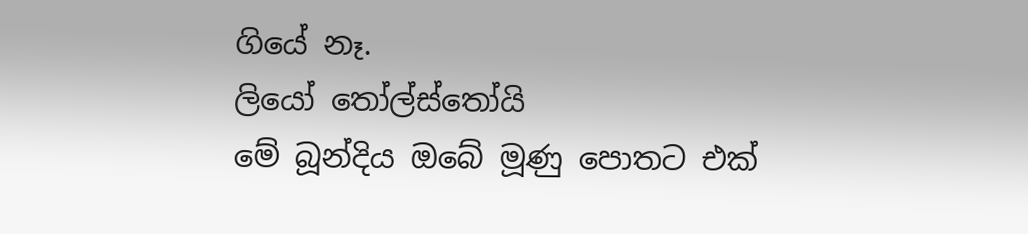ගියේ නෑ.
ලියෝ තෝල්ස්තෝයි
මේ බූන්දිය ඔබේ මූණු පොතට එක්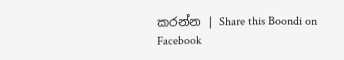කරන්න | Share this Boondi on Facebook